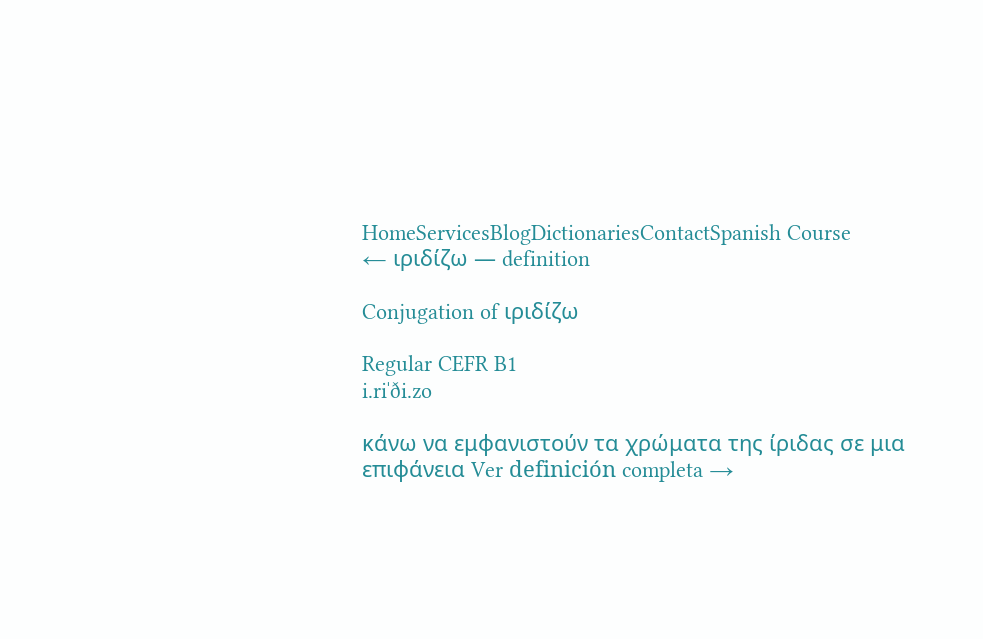HomeServicesBlogDictionariesContactSpanish Course
← ιριδίζω — definition

Conjugation of ιριδίζω

Regular CEFR B1
i.riˈði.zo

κάνω να εμφανιστούν τα χρώματα της ίριδας σε μια επιφάνεια Ver definición completa →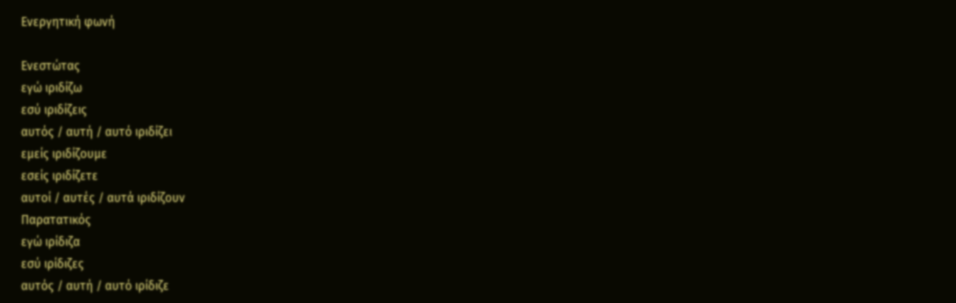Ενεργητική φωνή

Ενεστώτας
εγώ ιριδίζω
εσύ ιριδίζεις
αυτός / αυτή / αυτό ιριδίζει
εμείς ιριδίζουμε
εσείς ιριδίζετε
αυτοί / αυτές / αυτά ιριδίζουν
Παρατατικός
εγώ ιρίδιζα
εσύ ιρίδιζες
αυτός / αυτή / αυτό ιρίδιζε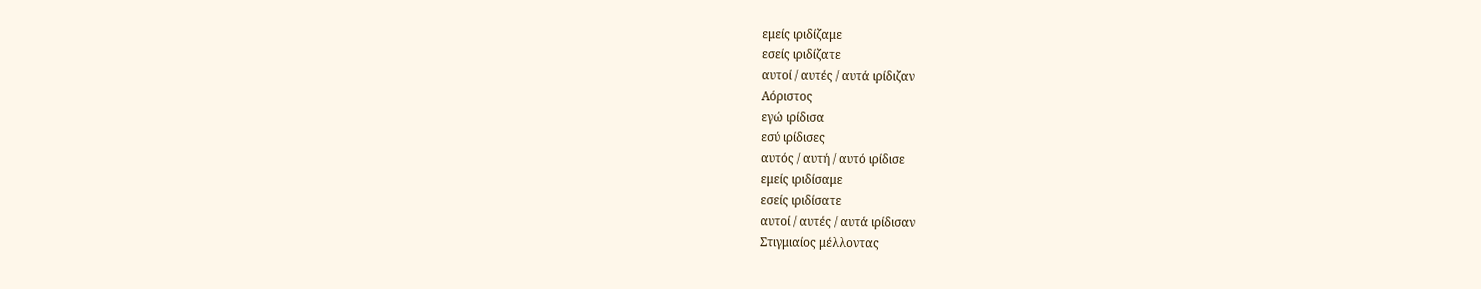εμείς ιριδίζαμε
εσείς ιριδίζατε
αυτοί / αυτές / αυτά ιρίδιζαν
Αόριστος
εγώ ιρίδισα
εσύ ιρίδισες
αυτός / αυτή / αυτό ιρίδισε
εμείς ιριδίσαμε
εσείς ιριδίσατε
αυτοί / αυτές / αυτά ιρίδισαν
Στιγμιαίος μέλλοντας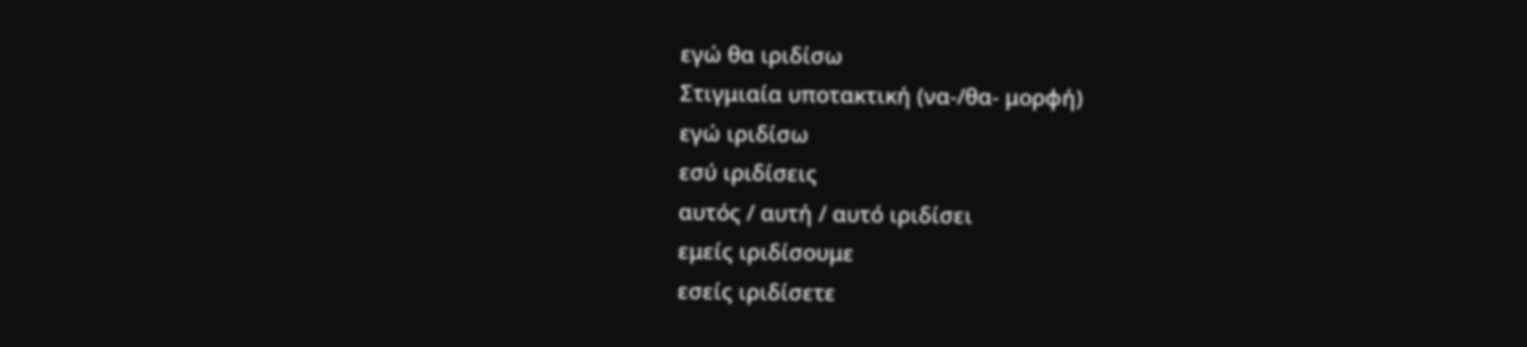εγώ θα ιριδίσω
Στιγμιαία υποτακτική (να-/θα- μορφή)
εγώ ιριδίσω
εσύ ιριδίσεις
αυτός / αυτή / αυτό ιριδίσει
εμείς ιριδίσουμε
εσείς ιριδίσετε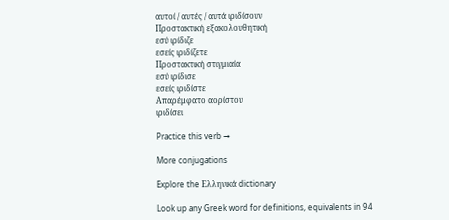αυτοί / αυτές / αυτά ιριδίσουν
Προστακτική εξακολουθητική
εσύ ιρίδιζε
εσείς ιριδίζετε
Προστακτική στιγμιαία
εσύ ιρίδισε
εσείς ιριδίστε
Απαρέμφατο αορίστου
ιριδίσει

Practice this verb →

More conjugations

Explore the Ελληνικά dictionary

Look up any Greek word for definitions, equivalents in 94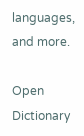languages, and more.

Open Dictionary